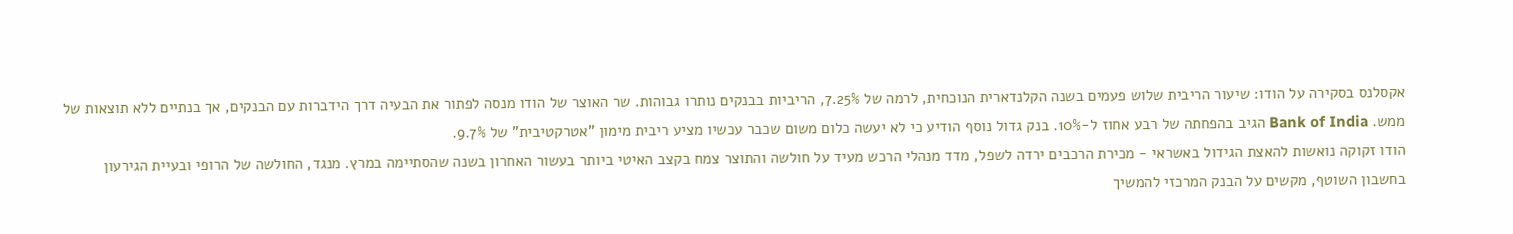אקסלנס בסקירה על הודו: שיעור הריבית שלוש פעמים בשנה הקלנדארית הנוכחית, לרמה של 7.25%, הריביות בבנקים נותרו גבוהות. שר האוצר של הודו מנסה לפתור את הבעיה דרך הידברות עם הבנקים, אך בנתיים ללא תוצאות של ממש. Bank of India הגיב בהפחתה של רבע אחוז ל-10%. בנק גדול נוסף הודיע כי לא יעשה כלום משום שכבר עכשיו מציע ריבית מימון "אטרקטיבית" של 9.7%.
הודו זקוקה נואשות להאצת הגידול באשראי - מכירת הרכבים ירדה לשפל, מדד מנהלי הרכש מעיד על חולשה והתוצר צמח בקצב האיטי ביותר בעשור האחרון בשנה שהסתיימה במרץ. מנגד, החולשה של הרופי ובעיית הגירעון בחשבון השוטף, מקשים על הבנק המרכזי להמשיך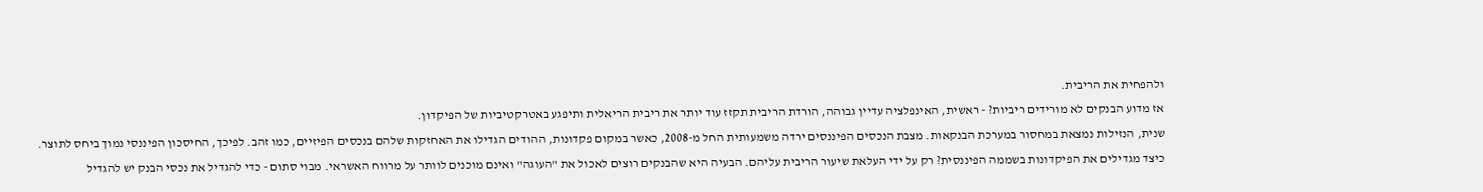ולהפחית את הריבית.
אז מדוע הבנקים לא מורידים ריביות? - ראשית, האינפלציה עדיין גבוהה, הורדת הריבית תקזז עוד יותר את ריבית הריאלית ותיפגע באטרקטיביות של הפיקדון.
שנית, הנזילות נמצאת במחסור במערכת הבנקאות. מצבת הנכסים הפיננסים ירדה משמעותית החל מ-2008, כאשר במקום פקדונות, ההודים הגדילו את האחזקות שלהם בנכסים הפיזיים, כמו זהב. לפיכך, החיסכון הפיננסי נמוך ביחס לתוצר.
כיצד מגדילים את הפיקדונות בשממה הפיננסית? רק על ידי העלאת שיעור הריבית עליהם. הבעיה היא שהבנקים רוצים לאכול את "העוגה" ואינם מוכנים לוותר על מרווח האשראי. מבוי סתום - כדי להגדיל את נכסי הבנק יש להגדיל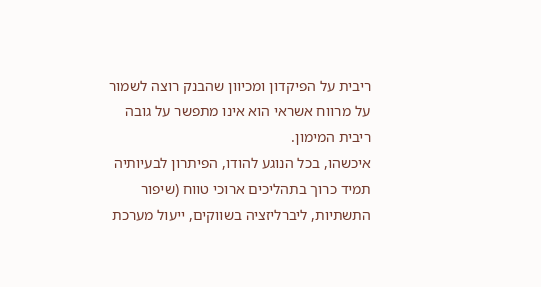ריבית על הפיקדון ומכיוון שהבנק רוצה לשמור על מרווח אשראי הוא אינו מתפשר על גובה ריבית המימון.
איכשהו, בכל הנוגע להודו, הפיתרון לבעיותיה תמיד כרוך בתהליכים ארוכי טווח (שיפור התשתיות, ליברליזציה בשווקים, ייעול מערכת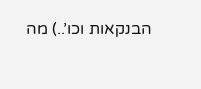הבנקאות וכו’..) מה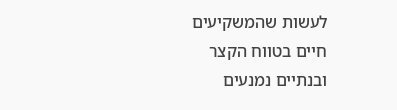לעשות שהמשקיעים חיים בטווח הקצר ובנתיים נמנעים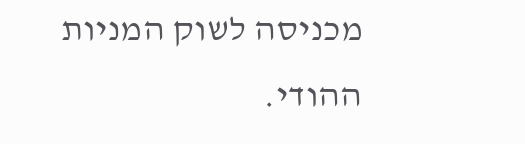מכניסה לשוק המניות ההודי.